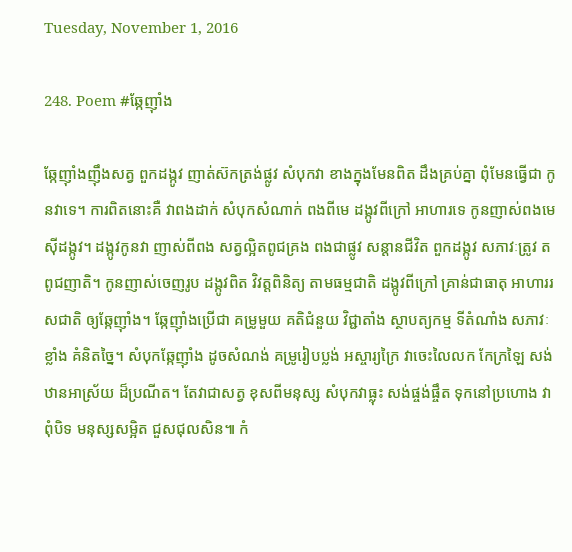Tuesday, November 1, 2016

248. Poem #ឆ្កែញ៉ាំង

ឆ្កែញ៉ាំងញ៉ឹងសត្វ ពួកដង្កូវ ញាត់ស៊កត្រង់ផ្លូវ សំបុកវា ខាងក្នុងមែនពិត ដឹងគ្រប់គ្នា ពុំមែនធ្វើជា កូនវាទេ។ ការពិតនោះគឺ វាពងដាក់ សំបុកសំណាក់ ពងពីមេ ដង្កូវពីក្រៅ អាហារទេ កូនញាស់ពងមេ ស៊ីដង្កូវ។ ដង្កូវកូនវា ញាស់ពីពង សត្វល្អិតពូជគ្រង ពងជាផ្លូវ សន្ដានជីវិត ពួកដង្កូវ សភាវៈត្រូវ តពូជញាតិ។ កូនញាស់ចេញរូប ដង្កូវពិត វិវត្តពិនិត្យ តាមធម្មជាតិ ដង្កូវពីក្រៅ គ្រាន់ជាធាតុ អាហាររសជាតិ ឲ្យឆ្កែញ៉ាំង។ ឆ្កែញ៉ាំងប្រើជា គម្រូមួយ គតិជំនួយ វិជ្ជាតាំង ស្ថាបត្យកម្ម ទីតំណាំង សភាវៈខ្លាំង គំនិតច្នៃ។ សំបុកឆ្កែញ៉ាំង ដូចសំណង់ គម្រូរៀបប្លង់ អស្ចារ្យក្រៃ វាចេះលៃលក កែក្រឡៃ សង់ឋានអាស្រ័យ ដ៏ប្រណីត។ តែវាជាសត្វ ខុសពីមនុស្ស សំបុកវាធ្លុះ សង់ផ្ចង់ផ្ចឹត ទុកនៅប្រហោង វាពុំបិទ មនុស្សសម្អិត ជួសជុលសិន៕ កំ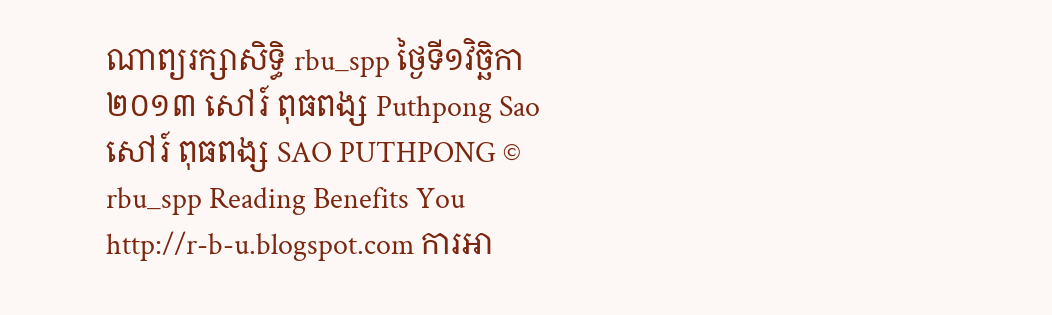ណាព្យរក្សាសិទ្ធិ rbu_spp ថ្ងៃទី១វិច្ឆិកា ២០១៣ សៅរ៍ ពុធពង្ស Puthpong Sao សៅរ៍ ពុធពង្ស SAO PUTHPONG © rbu_spp Reading Benefits You http://r-b-u.blogspot.com ការអា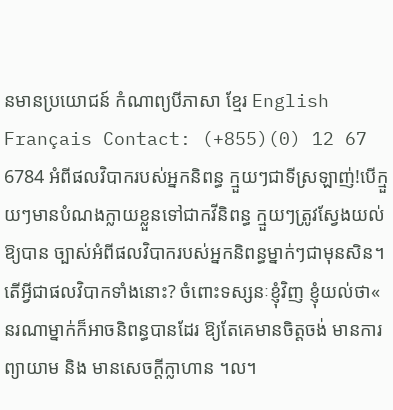នមានប្រយោជន៍ កំណាព្យបីភាសា ខ្មែរ English Français Contact: (+855)(0) 12 67 6784 អំពីផលវិបាករបស់អ្នកនិពន្ធ ក្មួយៗជាទីស្រឡាញ់!បើក្មួយៗមានបំណងក្លាយខ្លួនទៅជាកវីនិពន្ធ ក្មួយៗត្រូវស្វែងយល់ឱ្យបាន ច្បាស់អំពីផលវិបាករបស់អ្នកនិពន្ធម្នាក់ៗជាមុនសិន។ តើអ្វីជាផលវិបាកទាំងនោះ? ចំពោះទស្សនៈខ្ញុំវិញ ខ្ញុំយល់ថា« នរណាម្នាក់ក៏អាចនិពន្ធបានដែរ ឱ្យតែគេមានចិត្តចង់ មានការព្យាយាម និង មានសេចក្តីក្លាហាន ។ល។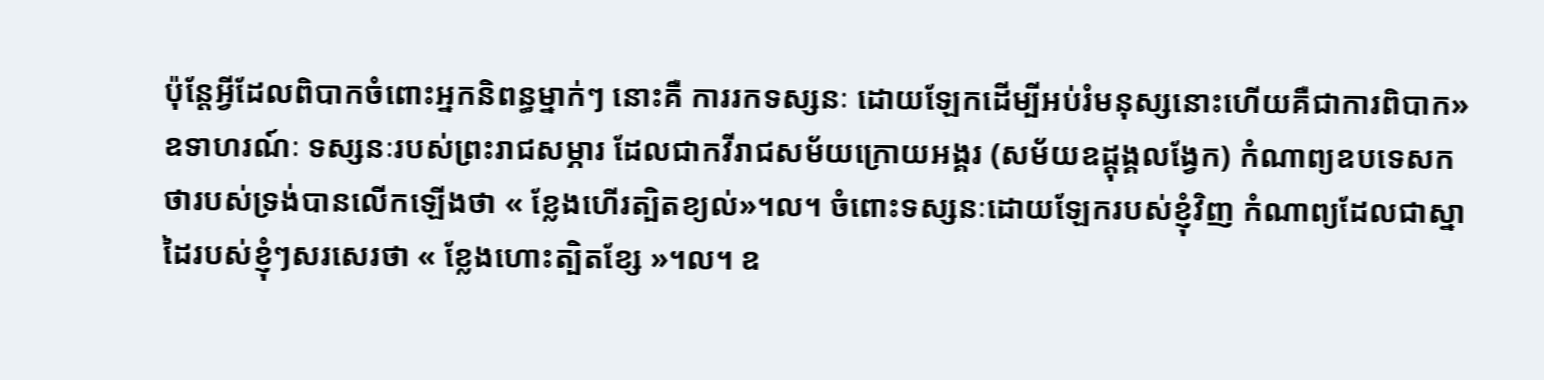ប៉ុន្តែអ្វីដែលពិបាកចំពោះអ្នកនិពន្ធម្នាក់ៗ នោះគឺ ការរកទស្សនៈ ដោយឡែកដើម្បីអប់រំមនុស្សនោះហើយគឺជាការពិបាក» ឧទាហរណ៍ៈ ទស្សនៈរបស់ព្រះរាជសម្ភារ ដែលជាកវីរាជសម័យក្រោយអង្គរ (សម័យឧដ្តុង្គលង្វែក) កំណាព្យឧបទេសកថារបស់ទ្រង់បានលើកឡើងថា « ខ្លែងហើរត្បិតខ្យល់»។ល។ ចំពោះទស្សនៈដោយឡែករបស់ខ្ញុំវិញ កំណាព្យដែលជាស្នាដៃរបស់ខ្ញុំៗសរសេរថា « ខ្លែងហោះត្បិតខ្សែ »។ល។ ឧ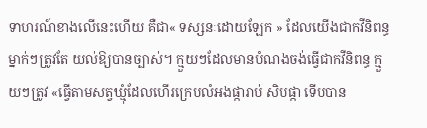ទាហរណ៍ខាងលើនេះហើយ គឺជា« ទស្សនៈដោយឡែក » ដែលយើងជាកវីនិពន្ធម្នាក់ៗត្រូវតែ យល់ឱ្យបានច្បាស់។ ក្មួយៗដែលមានបំណងចង់ធ្វើជាកវីនិពន្ធ ក្មួយៗត្រូវ «ធ្វើតាមសត្វឃ្មុំដែលហើរក្រេបលំអងផ្ការាប់ សិបផ្កា ទើបបាន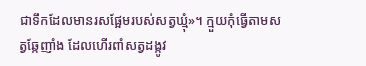ជាទឹកដែលមានរសផ្អែមរបស់សត្វឃ្មុំ»។ ក្មួយកុំធ្វើតាមសត្វឆ្កែញាំង ដែលហើរពាំសត្វដង្កូវ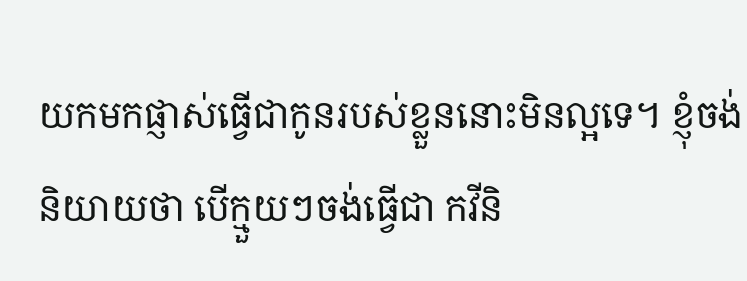យកមកផ្ញាស់ធ្វើជាកូនរបស់ខ្លួននោះមិនល្អទេ។ ខ្ញុំចង់និយាយថា បើក្មួយៗចង់ធ្វើជា កវីនិ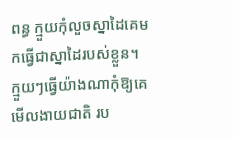ពន្ធ ក្មួយកុំលួចស្នាដៃគេមកធ្វើជាស្នាដៃរបស់ខ្លួន។ ក្មួយៗធ្វើយ៉ាងណាកុំឱ្យគេមើលងាយជាតិ រប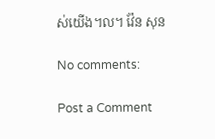ស់យើង។ល។ វ៉ែន សុន

No comments:

Post a Comment